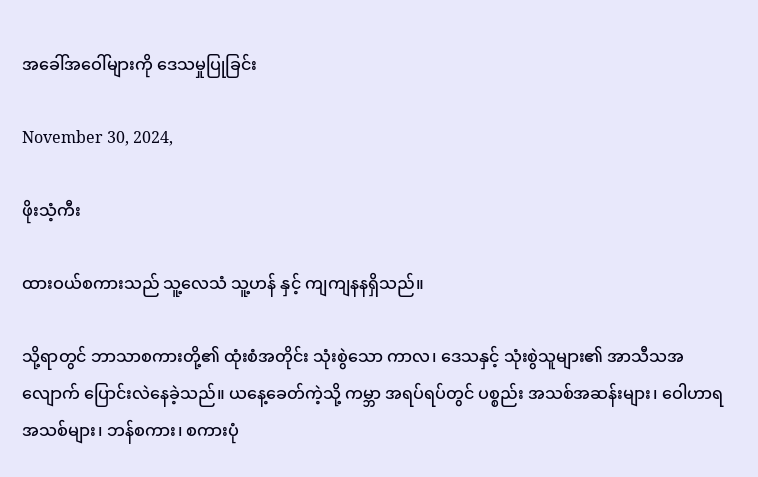အခေါ်အဝေါ်များကို ဒေသမှုပြုခြင်း

November 30, 2024,

ဖိုးသံ့ကီး

ထားဝယ်စကားသည် သူ့လေသံ သူ့ဟန် နှင့် ကျကျနနရှိသည်။

သို့ရာတွင် ဘာသာစကားတို့၏ ထုံးစံအတိုင်း သုံးစွဲသော ကာလ၊ ဒေသနှင့် သုံးစွဲသူများ၏ အာသီသအလျောက် ပြောင်းလဲနေခဲ့သည်။ ယနေ့ခေတ်ကဲ့သို့ ကမ္ဘာ အရပ်ရပ်တွင် ပစ္စည်း အသစ်အဆန်းများ၊ ဝေါဟာရ အသစ်များ၊ ဘန်စကား၊ စကားပုံ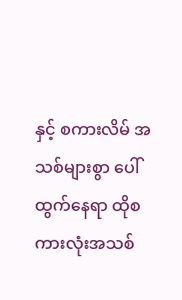နှင့် စကားလိမ် အသစ်များစွာ ပေါ်ထွက်နေရာ ထိုစကားလုံးအသစ်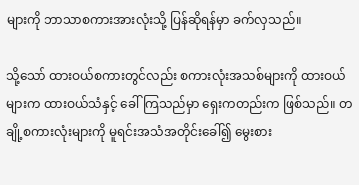များကို ဘာသာစကားအားလုံးသို့ ပြန်ဆိုရန်မှာ ခက်လှသည်။

သို့သော် ထားဝယ်စကားတွင်လည်း စကားလုံးအသစ်များကို ထားဝယ်များက ထားဝယ်သံနှင့် ခေါ်ကြသည်မှာ ရှေးကတည်းက ဖြစ်သည်။ တချို့စကားလုံးများကို မူရင်းအသံအတိုင်းခေါ်၍ မွေးစား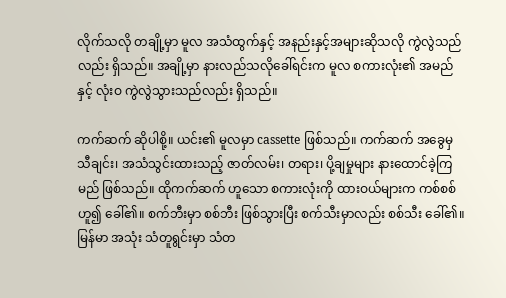လိုက်သလို တချို့မှာ မူလ အသံထွက်နှင့် အနည်းနှင့်အများဆိုသလို ကွဲလွဲသည်လည်း ရှိသည်။ အချို့မှာ နားလည်သလိုခေါ်ရင်းက မူလ စကားလုံး၏ အမည်နှင့် လုံးဝ ကွဲလွဲသွားသည်လည်း ရှိသည်။

ကက်ဆက် ဆိုပါစို့။ ယင်း၏ မူလမှာ cassette ဖြစ်သည်။ ကက်ဆက် အခွေမှ သီချင်း၊ အသံသွင်းထားသည့် ဇာတ်လမ်း၊ တရား၊ ပို့ချမှုများ နားထောင်ခဲ့ကြမည် ဖြစ်သည်။ ထိုကက်ဆက် ဟူသော စကားလုံးကို ထားဝယ်များက ကစ်စစ် ဟူ၍ ခေါ်၏။ စက်ဘီးမှာ စစ်ဘီး ဖြစ်သွားပြီး စက်သီးမှာလည်း စစ်သီး ခေါ်၏။ မြန်မာ အသုံး သံတူရွင်းမှာ သံတ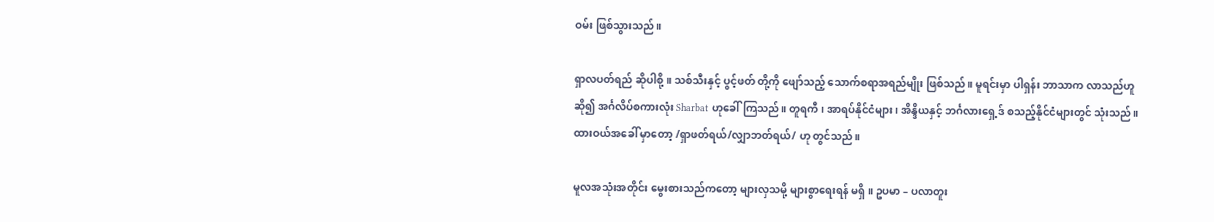ဝမ်း ဖြစ်သွားသည်။

ရှာလပတ်ရည် ဆိုပါစို့။ သစ်သီးနှင့် ပွင့်ဖတ် တို့ကို ဖျော်သည့် သောက်စရာအရည်မျိုး ဖြစ်သည်။ မူရင်းမှာ ပါရှန်း ဘာသာက လာသည်ဟူဆို၍ အင်္ဂလိပ်စကားလုံး Sharbat ဟုခေါ်ကြသည်။ တူရကီ၊ အာရပ်နိုင်ငံများ၊ အိန္ဒိယနှင့် ဘင်္ဂလားရှေ့ဒ် စသည့်နိုင်ငံများတွင် သုံးသည်။ ထားဝယ်အခေါ် မှာတော့ /ရှာဖတ်ရယ်/လျှာဘတ်ရယ်/ ဟု တွင်သည်။

မူလအသုံးအတိုင်း မွေးစားသည်ကတော့ များလှသမို့ များစွာရေးရန် မရှိ။ ဥပမာ – ပလာတူး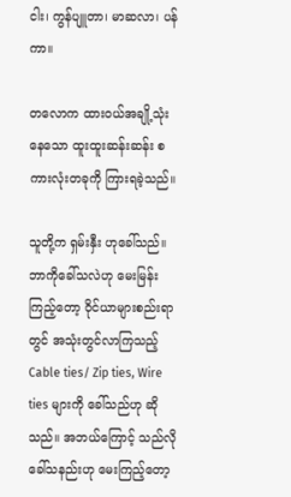ငါး၊ ကွန်ပျူတာ၊ မာဆလာ၊ ပန်ကာ။

တလောက ထားဝယ်အချို့သုံးနေသော ထူးထူးဆန်းဆန်း စကားလုံးတခုကို ကြားရခဲ့သည်။

သူတို့က ရှမ်းနှီး ဟုခေါ်သည်။ ဘာကိုခေါ်သလဲဟု မေးမြန်းကြည့်တော့ ဝိုင်ယာများစည်းရာတွင် အသုံးတွင်လာကြသည့် Cable ties/ Zip ties, Wire ties များကို ခေါ်သည်ဟု ဆိုသည်။ အဘယ်ကြောင့် သည်လိုခေါ်သနည်းဟု မေးကြည့်တော့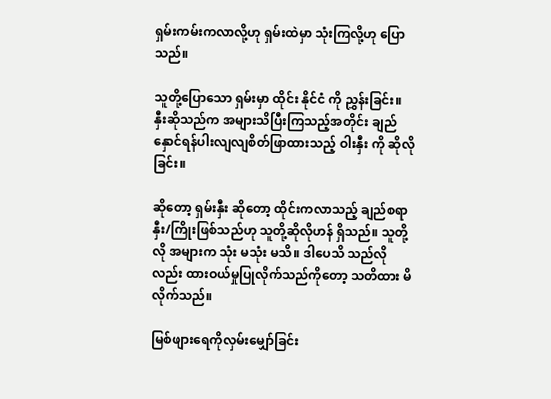ရှမ်းကမ်းကလာလို့ဟု ရှမ်းထဲမှာ သုံးကြလို့ဟု ပြောသည်။

သူတို့ပြောသော ရှမ်းမှာ ထိုင်း နိုင်ငံ ကို ညွှန်းခြင်း။ နှီးဆိုသည်က အများသိပြီးကြသည့်အတိုင်း ချည်နှောင်ရန်ပါးလျလျစိတ်ဖြာထားသည့် ဝါးနှီး ကို ဆိုလိုခြင်း။

ဆိုတော့ ရှမ်းနှီး ဆိုတော့ ထိုင်းကလာသည့် ချည်စရာနှီး/ကြိုးဖြစ်သည်ဟု သူတို့ဆိုလိုဟန် ရှိသည်။ သူတို့လို အများက သုံး မသုံး မသိ။ ဒါပေသိ သည်လိုလည်း ထားဝယ်မှုပြုလိုက်သည်ကိုတော့ သတိထား မိလိုက်သည်။

မြစ်ဖျားရေကိုလှမ်းမျှော်ခြင်း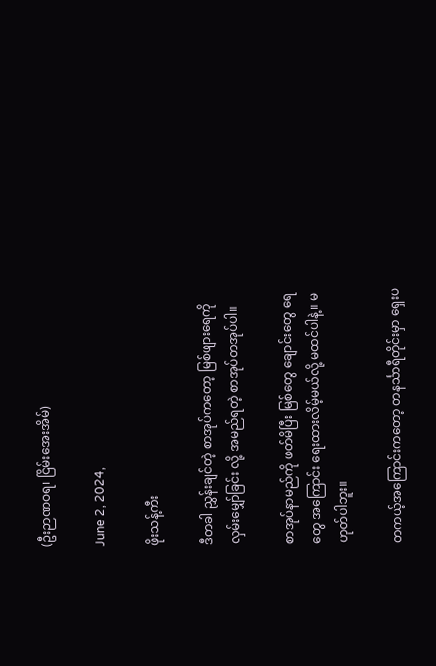(ဦးဉာဏဝရ၊ ငြိမ်းအေးအိမ်)

June 2, 2024,

ဖိုးသန့်ကီး

ဒီတခါ ညွှန်းချင်တဲ့ စာအုပ်ကတော့ မြစ်ဖျားရေကို လှမ်းမျှော်ခြင်း လို့ အမည်ရတဲ့ စာအုပ်တအုပ်ပါ။

စာအုပ်နာမည်ကို ဖတ်မိပြီး မြစ်တွေ ချောင်းတွေ ရေတွေ အကြောင်း ရေးထားလိမ့်မယ်လို့ မထင်ပါနဲ့။ မဟုတ်ပါဘူး။

တကယ့်အကြောင်းကတော့ တနင်္သာရီတိုင်းမှာ ရှေးပ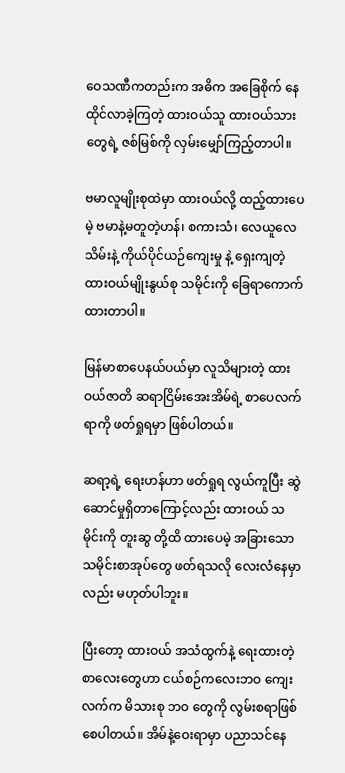ဝေသဏီကတည်းက အဓိက အခြေစိုက် နေထိုင်လာခဲ့ကြတဲ့ ထားဝယ်သူ ထားဝယ်သားတွေရဲ့ ဇစ်မြစ်ကို လှမ်းမျှော်ကြည့်တာပါ။

ဗမာလူမျိုးစုထဲမှာ ထားဝယ်လို့ ထည့်ထားပေမဲ့ ဗမာနဲ့မတူတဲ့ဟန်၊ စကားသံ၊ လေယူလေသိမ်းနဲ့ ကိုယ်ပိုင်ယဉ်ကျေးမှု နဲ့ ရှေးကျတဲ့ ထားဝယ်မျိုးနွယ်စု သမိုင်းကို ခြေရာကောက်ထားတာပါ။

မြန်မာစာပေနယ်ပယ်မှာ လူသိများတဲ့ ထားဝယ်ဇာတိ ဆရာငြိမ်းအေးအိမ်ရဲ့ စာပေလက်ရာကို ဖတ်ရှုရမှာ ဖြစ်ပါတယ်။

ဆရာ့ရဲ့ ရေးဟန်ဟာ ဖတ်ရှုရ လွယ်ကူပြီး ဆွဲဆောင်မှုရှိတာကြောင့်လည်း ထားဝယ် သမိုင်းကို တူးဆွ တို့ထိ ထားပေမဲ့ အခြားသော သမိုင်းစာအုပ်တွေ ဖတ်ရသလို လေးလံနေမှာလည်း မဟုတ်ပါဘူး။

ပြီးတော့ ထားဝယ် အသံထွက်နဲ့‌ ရေးထားတဲ့ စာလေးတွေဟာ ငယ်စဉ်ကလေးဘဝ ကျေးလက်က မိသားစု ဘဝ တွေကို လွမ်းစရာဖြစ်စေပါတယ်။ အိမ်နဲ့ဝေးရာမှာ ပညာသင်နေ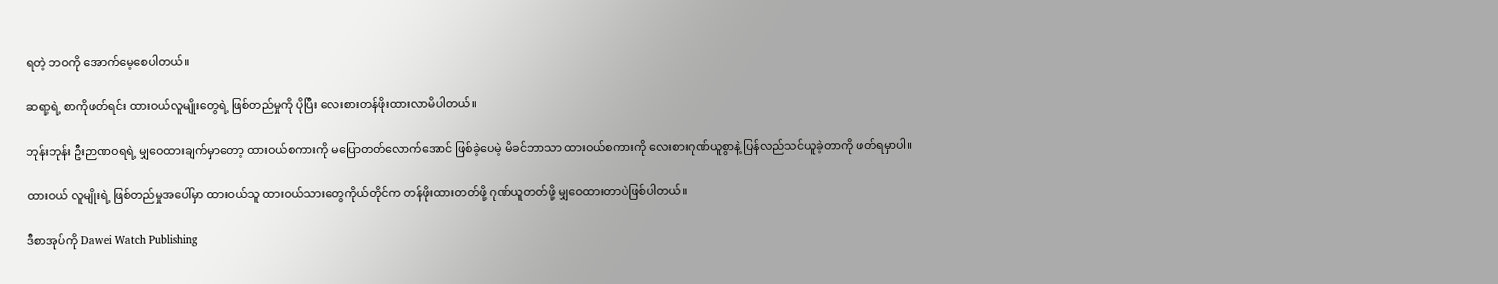ရတဲ့ ဘဝကို အောက်မေ့စေပါတယ်။

ဆရာ့ရဲ့ စာကိုဖတ်ရင်း ထားဝယ်လူမျိုးတွေရဲ့ ဖြစ်တည်မှုကို ပိုပြီး လေးစားတန်ဖိုးထားလာမိပါတယ်။

ဘုန်းဘုန်း ဦးဉာဏဝရရဲ့ မျှဝေထားချက်မှာတော့ ထားဝယ်စကားကို မပြောတတ်လောက်အောင် ဖြစ်ခဲ့ပေမဲ့ မိခင်ဘာသာ ထားဝယ်စကားကို လေးစားဂုဏ်ယူစွာနဲ့ ပြန်လည်သင်ယူခဲ့တာကို ဖတ်ရမှာပါ။

ထားဝယ် လူမျိုးရဲ့ ဖြစ်တည်မှုအပေါ်မှာ ထားဝယ်သူ ထားဝယ်သားတွေကိုယ်တိုင်က တန်ဖိုးထားတတ်ဖို့ ဂုဏ်ယူတတ်ဖို့ မျှဝေထားတာပဲဖြစ်ပါတယ်။

ဒီစာအုပ်ကို Dawei Watch Publishing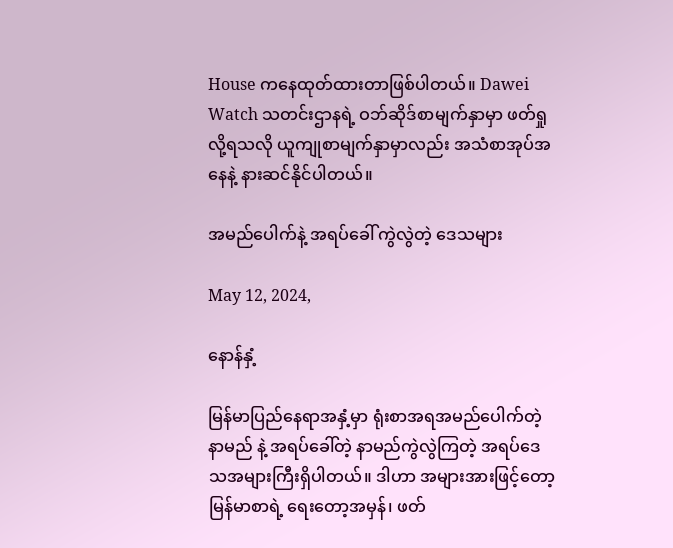House ကနေထုတ်ထားတာဖြစ်ပါတယ်။ Dawei Watch သတင်းဌာနရဲ့ ဝဘ်ဆိုဒ်စာမျက်နှာမှာ ဖတ်ရှုလို့ရသလို ယူကျုစာမျက်နှာမှာလည်း အသံစာအုပ်အနေနဲ့ နားဆင်နိုင်ပါတယ်။

အမည်ပေါက်နဲ့ အရပ်ခေါ် ကွဲလွဲတဲ့ ဒေသများ

May 12, 2024,

နောန်နှံ့

မြန်မာပြည်နေရာအနှံ့မှာ ရုံးစာအရအမည်ပေါက်တဲ့ နာမည် နဲ့ အရပ်ခေါ်တဲ့ နာမည်ကွဲလွဲကြတဲ့ အရပ်ဒေသအများကြီးရှိပါတယ်။ ဒါဟာ အများအားဖြင့်တော့ မြန်မာစာရဲ့ ရေးတော့အမှန်၊ ဖတ်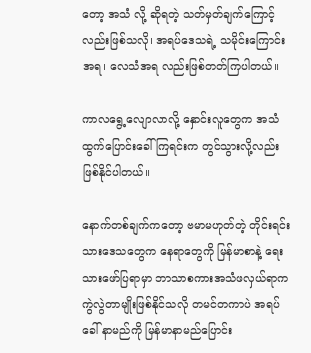တော့ အသံ လို့ ဆိုရတဲ့ သတ်မှတ်ချက်ကြောင့်လည်းဖြစ်သလို၊ အရပ်ဒေသရဲ့ သမိုင်းကြောင်းအရ၊ လေသံအရ လည်းဖြစ်တတ်ကြပါတယ်။

ကာလရွေ့လျောလာလို့ နှောင်းလူတွေက အသံထွက်ပြောင်းခေါ်ကြရင်းက တွင်သွားလို့လည်း ဖြစ်နိုင်ပါတယ်။

နောက်တစ်ချက်ကတော့ ဗမာမဟုတ်တဲ့ တိုင်းရင်းသားဒေသတွေက နေရာတွေကို မြန်မာစာနဲ့ ရေးသားဖော်ပြရာမှာ ဘာသာစကားအသံဖလှယ်ရာက ကွဲလွဲတာမျိုးဖြစ်နိုင်သလို တမင်တကာပဲ အရပ်ခေါ် နာမည်ကို မြန်မာနာမည်ပြောင်း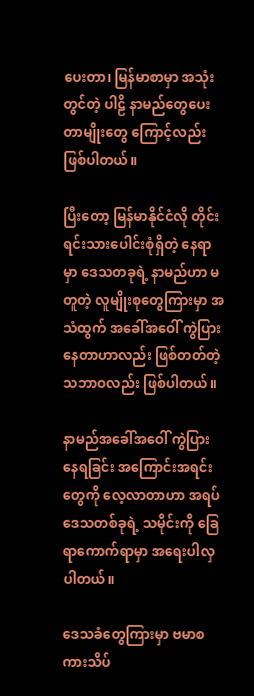ပေးတာ၊ မြန်မာစာမှာ အသုံးတွင်တဲ့ ပါဠိ နာမည်တွေပေးတာမျိုးတွေ ကြောင့်လည်း ဖြစ်ပါတယ်။

ပြီးတော့ မြန်မာနိုင်ငံလို တိုင်းရင်းသားပေါင်းစုံရှိတဲ့ နေရာမှာ ဒေသတခုရဲ့ နာမည်ဟာ မတူတဲ့ လူမျိုးစုတွေကြားမှာ အသံထွက် အခေါ်အဝေါ် ကွဲပြားနေတာဟာလည်း ဖြစ်တတ်တဲ့သဘာဝလည်း ဖြစ်ပါတယ်။

နာမည်အခေါ်အဝေါ် ကွဲပြားနေရခြင်း အကြောင်းအရင်းတွေကို လေ့လာတာဟာ အရပ်ဒေသတစ်ခုရဲ့ သမိုင်းကို ခြေရာကောက်ရာမှာ အရေးပါလှပါတယ်။

ဒေသခံတွေကြားမှာ ဗမာစကားသိပ်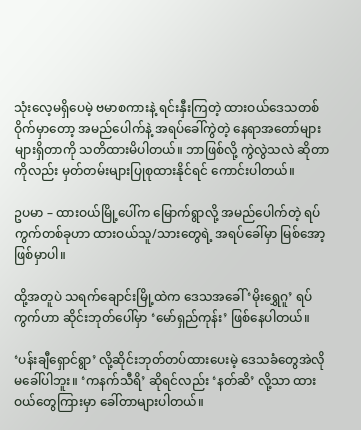သုံးလေ့မရှိပေမဲ့ ဗမာစကားနဲ့ ရင်းနှီးကြတဲ့ ထားဝယ်ဒေသတစ်ဝိုက်မှာတော့ အမည်ပေါက်နဲ့ အရပ်ခေါ်ကွဲတဲ့ နေရာအတော်များများရှိတာကို သတိထားမိပါတယ်။ ဘာဖြစ်လို့ ကွဲလွဲသလဲ ဆိုတာကိုလည်း မှတ်တမ်းများပြုစုထားနိုင်ရင် ကောင်းပါတယ်။

ဥပမာ – ထားဝယ်မြို့ပေါ်က မြောက်ရွာလို့ အမည်ပေါက်တဲ့ ရပ်ကွက်တစ်ခုဟာ ထားဝယ်သူ/သားတွေရဲ့ အရပ်ခေါ်မှာ မြစ်အော့ ဖြစ်မှာပါ။

ထို့အတူပဲ သရက်ချောင်းမြို့ထဲက ဒေသအခေါ် ‘မိုးရွှေဂူ’ ရပ်ကွက်ဟာ ဆိုင်းဘုတ်ပေါ်မှာ ‘မော်ရှည်ကုန်း’ ဖြစ်နေပါတယ်။

‘ပန်းချီရှောင်ရွာ’ လို့ဆိုင်းဘုတ်တပ်ထားပေးမဲ့ ဒေသခံတွေအဲလိုမခေါ်ပါဘူး။ ‘ကနက်သီရိ’ ဆိုရင်လည်း ‘နတ်ဆိ’ လို့သာ ထားဝယ်တွေကြားမှာ ခေါ်တာများပါတယ်။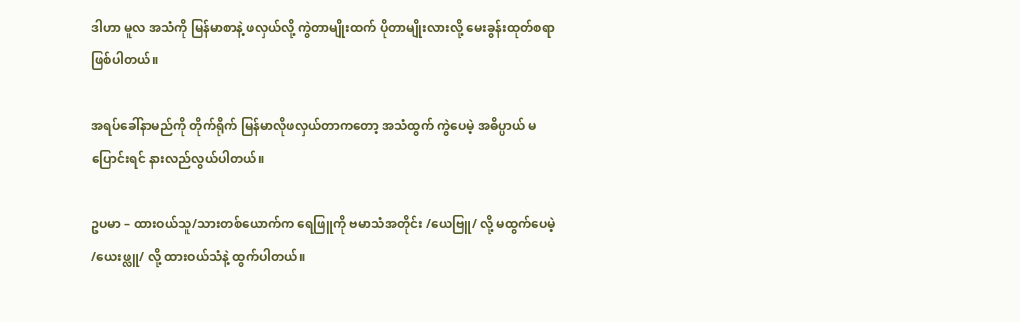ဒါဟာ မူလ အသံကို မြန်မာစာနဲ့ ဖလှယ်လို့ ကွဲတာမျိုးထက် ပိုတာမျိုးလားလို့ မေးခွန်းထုတ်စရာဖြစ်ပါတယ်။

အရပ်ခေါ်နာမည်ကို တိုက်ရိုက် မြန်မာလိုဖလှယ်တာကတော့ အသံထွက် ကွဲပေမဲ့ အဓိပ္ပာယ် မပြောင်းရင် နားလည်လွယ်ပါတယ်။

ဥပမာ – ထားဝယ်သူ/သားတစ်ယောက်က ရေဖြူကို ဗမာသံအတိုင်း /ယေဗြူ/ လို့ မထွက်ပေမဲ့ /ယေးဖ္လူ/ လို့ ထားဝယ်သံနဲ့ ထွက်ပါတယ်။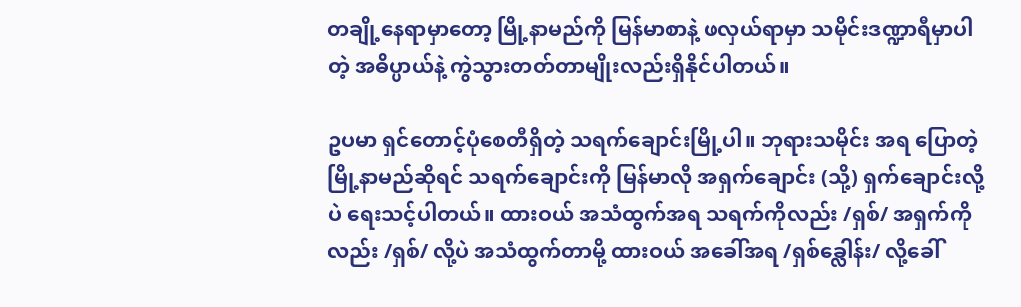တချို့နေရာမှာတော့ မြို့နာမည်ကို မြန်မာစာနဲ့ ဖလှယ်ရာမှာ သမိုင်းဒဏ္ဍာရီမှာပါတဲ့ အဓိပ္ပာယ်နဲ့ ကွဲသွားတတ်တာမျိုးလည်းရှိနိုင်ပါတယ်။

ဥပမာ ရှင်တောင့်ပုံစေတီရှိတဲ့ သရက်ချောင်းမြို့ပါ။ ဘုရားသမိုင်း အရ ပြောတဲ့ မြို့နာမည်ဆိုရင် သရက်ချောင်းကို မြန်မာလို အရှက်ချောင်း (သို့) ရှက်ချောင်းလို့ပဲ ရေးသင့်ပါတယ်။ ထားဝယ် အသံထွက်အရ သရက်ကိုလည်း /ရှစ်/ အရှက်ကိုလည်း /ရှစ်/ လို့ပဲ အသံထွက်တာမို့ ထားဝယ် အခေါ်အရ /ရှစ်ခ္လေါန်း/ လို့ခေါ်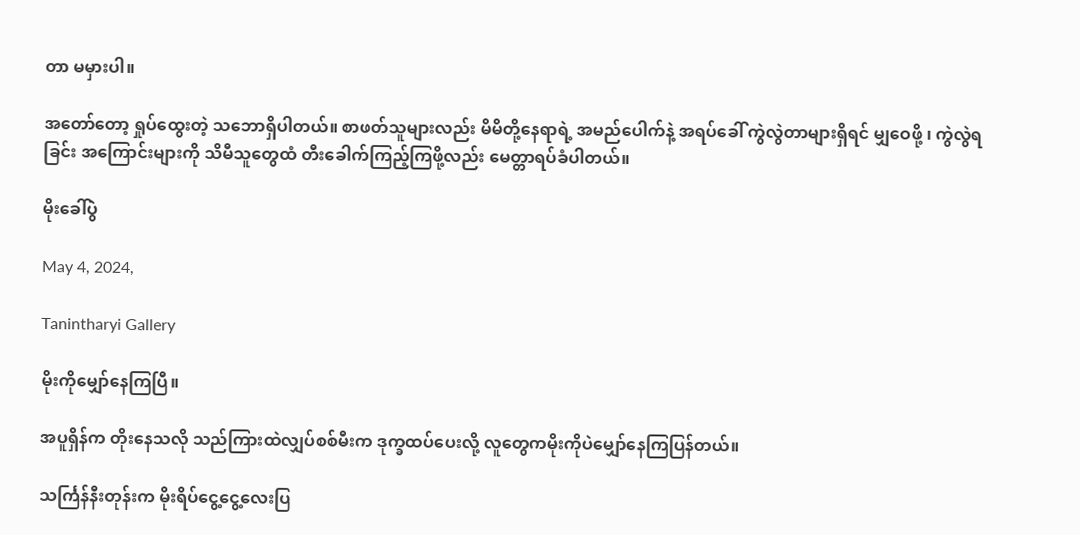တာ မမှားပါ။

အတော်တော့ ရှုပ်ထွေးတဲ့ သဘောရှိပါတယ်။ စာဖတ်သူများလည်း မိမိတို့နေရာရဲ့ အမည်ပေါက်နဲ့ အရပ်ခေါ် ကွဲလွဲတာများရှိရင် မျှဝေဖို့ ၊ ကွဲလွဲရခြင်း အကြောင်းများကို သိမီသူတွေထံ တီးခေါက်ကြည့်ကြဖို့လည်း မေတ္တာရပ်ခံပါတယ်။

မိုးခေါ်ပွဲ

May 4, 2024,

Tanintharyi Gallery

မိုးကိုမျှော်နေကြပြီ။

အပူရှိန်က တိုးနေသလို သည်ကြားထဲလျှပ်စစ်မီးက ဒုက္ခထပ်ပေးလို့ လူတွေကမိုးကိုပဲမျှော်နေကြပြန်တယ်။

သင်္ကြန်နီးတုန်းက မိုးရိပ်ငွေ့ငွေ့လေးပြ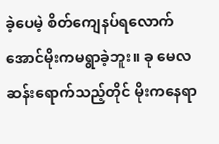ခဲ့ပေမဲ့ စိတ်ကျေနပ်ရလောက်အောင်မိုးကမရွာခဲ့ဘူး။ ခု မေလဆန်းရောက်သည့်တိုင် မိုးကနေရာ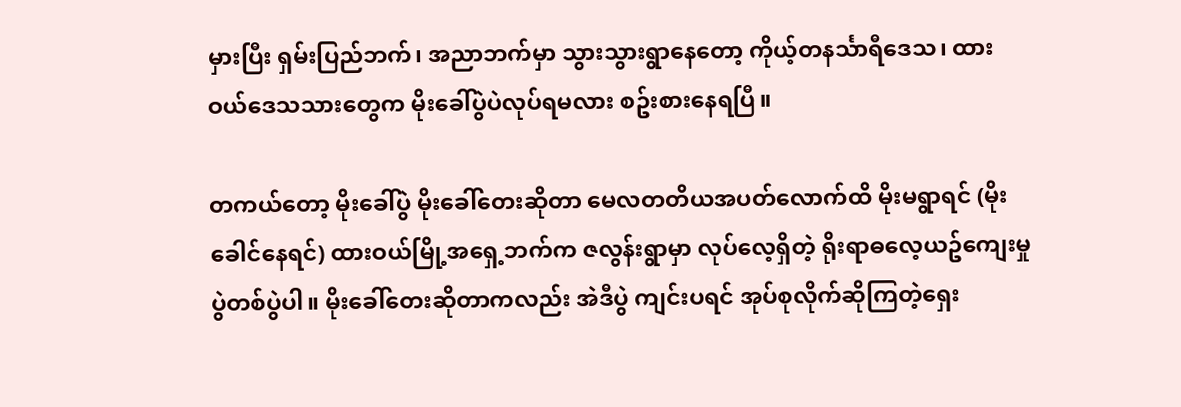မှားပြီး ရှမ်းပြည်ဘက်၊ အညာဘက်မှာ သွားသွားရွာနေတော့ ကိုယ့်တနင်္သာရီဒေသ၊ ထားဝယ်ဒေသသားတွေက မိုးခေါ်ပွဲပဲလုပ်ရမလား စဥ်းစားနေရပြီ။

တကယ်တော့ မိုးခေါ်ပွဲ မိုးခေါ်တေးဆိုတာ မေလတတိယအပတ်လောက်ထိ မိုးမရွာရင် (မိုးခေါင်နေရင်) ထားဝယ်မြို့အရှေ့ဘက်က ဇလွန်းရွာမှာ လုပ်လေ့ရှိတဲ့ ရိုးရာဓလေ့ယဥ်ကျေးမှုပွဲတစ်ပွဲပါ။ မိုးခေါ်တေးဆိုတာကလည်း အဲဒီပွဲ ကျင်းပရင် အုပ်စုလိုက်ဆိုကြတဲ့ရှေး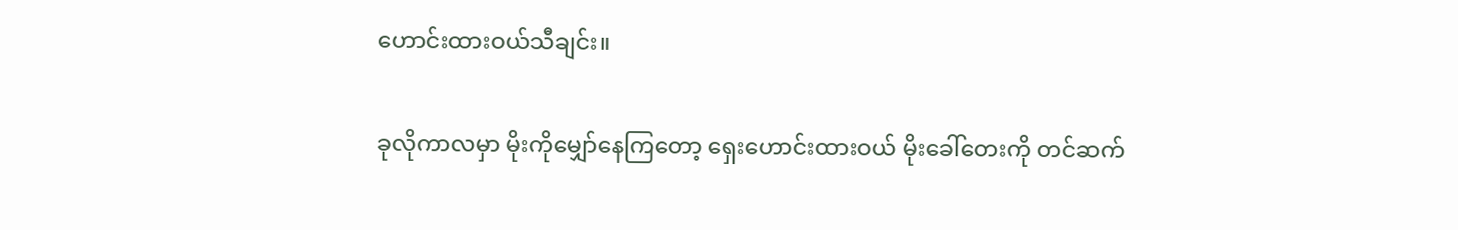ဟောင်းထားဝယ်သီချင်း။

ခုလိုကာလမှာ မိုးကိုမျှော်နေကြတော့ ရှေးဟောင်းထားဝယ် မိုးခေါ်တေးကို တင်ဆက်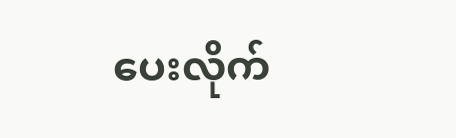ပေးလိုက်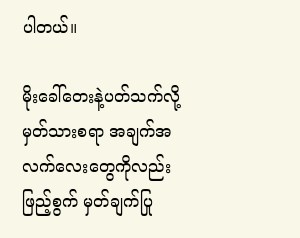ပါတယ်။

မိုးခေါ်တေးနဲ့ပတ်သက်လို့ မှတ်သားစရာ အချက်အလက်လေးတွေကိုလည်းဖြည့်စွက် မှတ်ချက်ပြု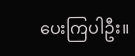ပေးကြပါဦး။